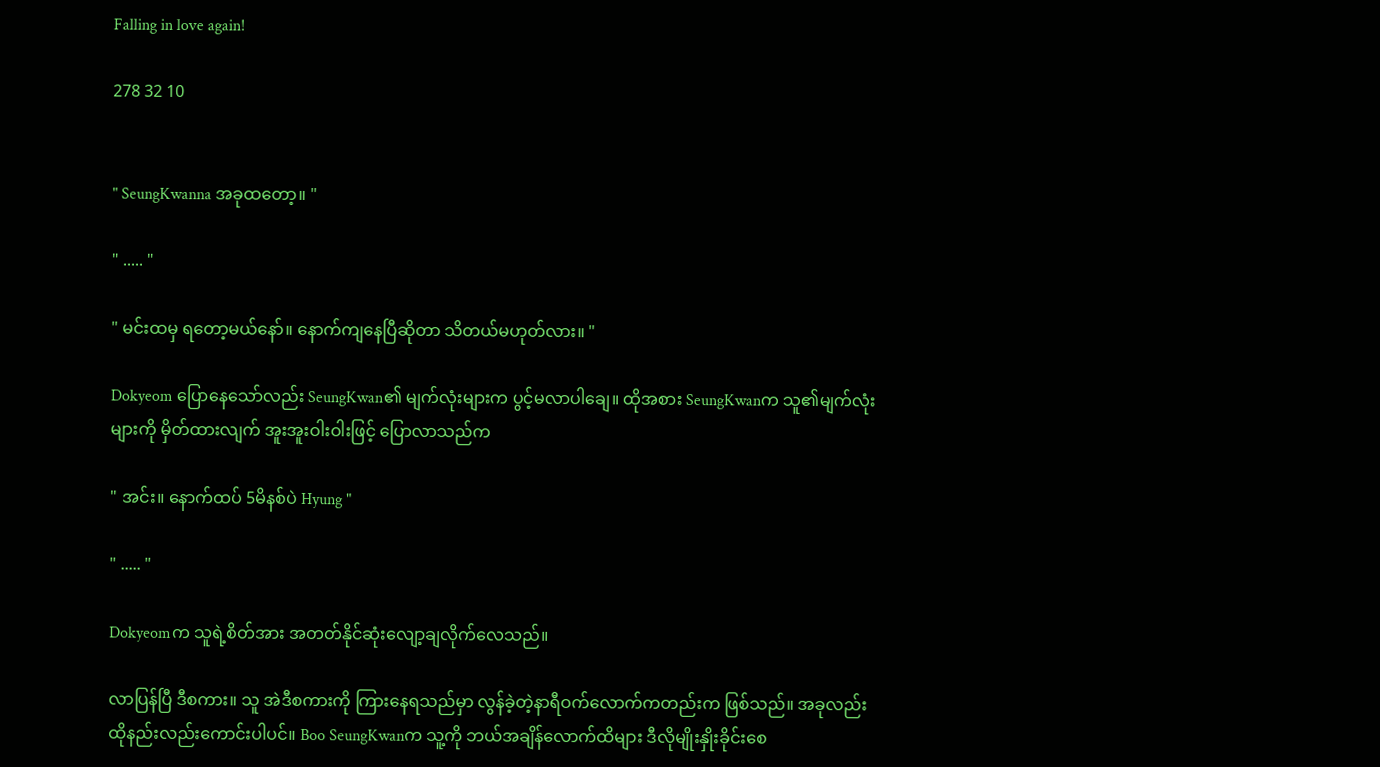Falling in love again!

278 32 10


" SeungKwanna အခုထတော့။ "

" ..... "

" မင်းထမှ ရတော့မယ်နော်။ နောက်ကျနေပြီဆိုတာ သိတယ်မဟုတ်လား။ "

Dokyeom ပြောနေသော်လည်း SeungKwan၏ မျက်လုံးများက ပွင့်မလာပါချေ။ ထိုအစား SeungKwanက သူ၏မျက်လုံးများကို မှိတ်ထားလျက် အူးအူးဝါးဝါးဖြင့် ပြောလာသည်က

" အင်း။ နောက်ထပ် 5မိနစ်ပဲ Hyung "

" ..... "

Dokyeomက သူရဲ့စိတ်အား အတတ်နိုင်ဆုံးလျော့ချလိုက်လေသည်။

လာပြန်ပြီ ဒီစကား။ သူ အဲဒီစကားကို ကြားနေရသည်မှာ လွန်ခဲ့တဲ့နာရီဝက်လောက်ကတည်းက ဖြစ်သည်။ အခုလည်း ထိုနည်းလည်းကောင်းပါပင်။ Boo SeungKwanက သူ့ကို ဘယ်အချိန်လောက်ထိများ ဒီလိုမျိုးနှိုးခိုင်းစေ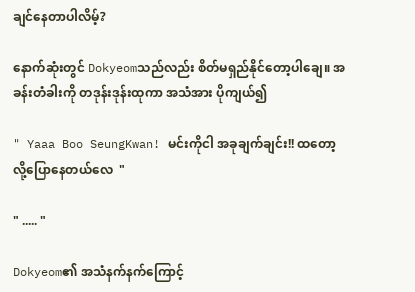ချင်နေတာပါလိမ့်?

နောက်ဆုံးတွင် Dokyeomသည်လည်း စိတ်မရှည်နိုင်တော့ပါချေ။ အခန်းတံခါးကို တဒုန်းဒုန်းထုကာ အသံအား ပိုကျယ်၍

" Yaaa Boo SeungKwan! မင်းကိုငါ အခုချက်ချင်း!! ထတော့လို့ပြောနေတယ်လေ  "

" ..... "

Dokyeom၏ အသံနက်နက်ကြောင့်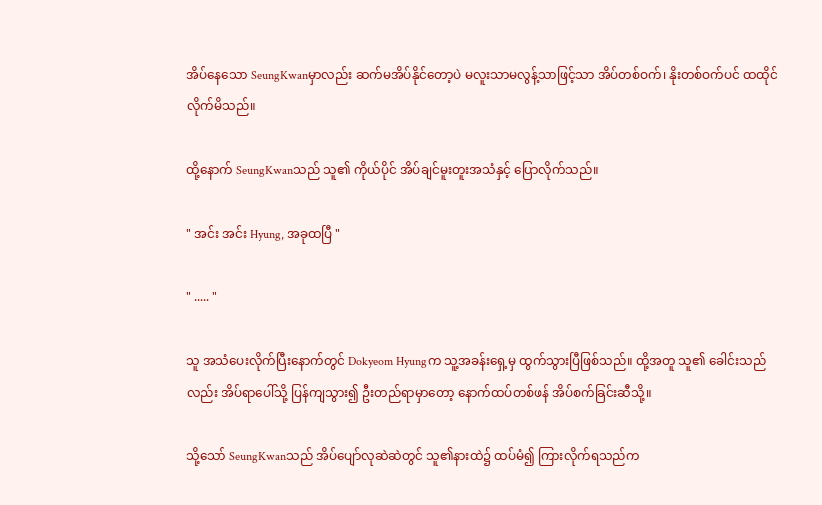အိပ်နေသော SeungKwanမှာလည်း ဆက်မအိပ်နိုင်တော့ပဲ မလူးသာမလွန့်သာဖြင့်သာ အိပ်တစ်ဝက်၊ နိုးတစ်ဝက်ပင် ထထိုင်လိုက်မိသည်။

ထို့နောက် SeungKwanသည် သူ၏ ကိုယ်ပိုင် အိပ်ချင်မူးတူးအသံနှင့် ပြောလိုက်သည်။

" အင်း အင်း Hyung, အခုထပြီ "

" ..... "

သူ အသံပေးလိုက်ပြီးနောက်တွင် Dokyeom Hyungက သူ့အခန်းရှေ့မှ ထွက်သွားပြီဖြစ်သည်။ ထို့အတူ သူ၏ ခေါင်းသည်လည်း အိပ်ရာပေါ်သို့ ပြန်ကျသွား၍ ဦးတည်ရာမှာတော့ နောက်ထပ်တစ်ဖန် အိပ်စက်ခြင်းဆီသို့။

သို့သော် SeungKwanသည် အိပ်ပျော်လုဆဲဆဲတွင် သူ၏နားထဲ၌ ထပ်မံ၍ ကြားလိုက်ရသည်က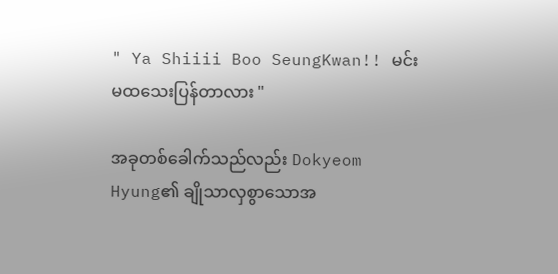" Ya Shiiii Boo SeungKwan!! မင်း မထသေးပြန်တာလား "

အခုတစ်‌ခေါက်သည်လည်း Dokyeom Hyung၏ ချိုသာလှစွာသောအ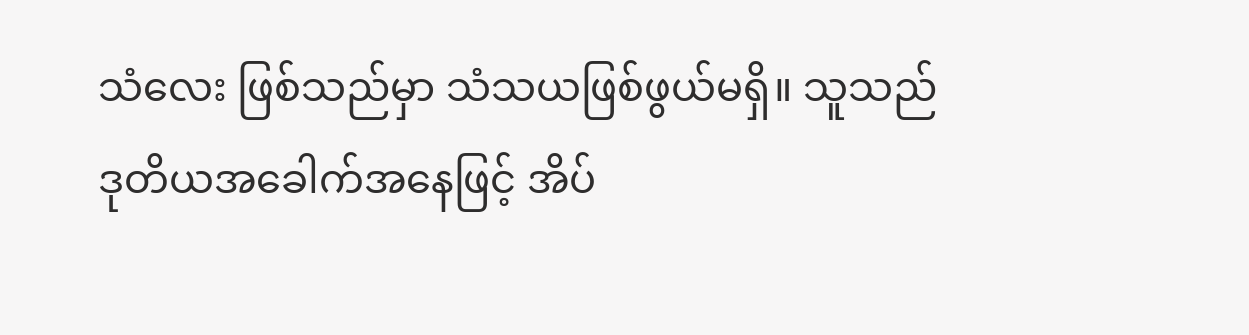သံလေး ဖြစ်သည်မှာ သံသယဖြစ်ဖွယ်မရှိ။ သူသည် ဒုတိယအခေါက်အနေဖြင့် အိပ်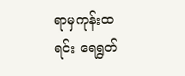ရာမှကုန်းထရင်း ရေရွတ်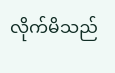လိုက်မိသည်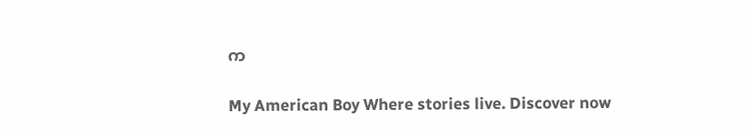က

My American Boy Where stories live. Discover now